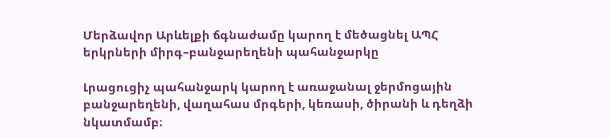Մերձավոր Արևելքի ճգնաժամը կարող է մեծացնել ԱՊՀ երկրների միրգ–բանջարեղենի պահանջարկը

Լրացուցիչ պահանջարկ կարող է առաջանալ ջերմոցային բանջարեղենի, վաղահաս մրգերի, կեռասի, ծիրանի և դեղձի նկատմամբ։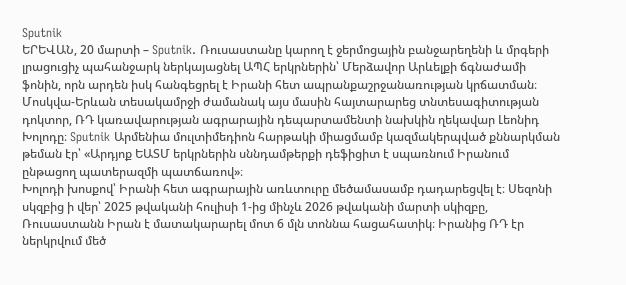Sputnik
ԵՐԵՎԱՆ, 20 մարտի – Sputnik. Ռուսաստանը կարող է ջերմոցային բանջարեղենի և մրգերի լրացուցիչ պահանջարկ ներկայացնել ԱՊՀ երկրներին՝ Մերձավոր Արևելքի ճգնաժամի ֆոնին, որն արդեն իսկ հանգեցրել է Իրանի հետ ապրանքաշրջանառության կրճատման։ Մոսկվա-Երևան տեսակամրջի ժամանակ այս մասին հայտարարեց տնտեսագիտության դոկտոր, ՌԴ կառավարության ագրարային դեպարտամենտի նախկին ղեկավար Լեոնիդ Խոլոդը։ Sputnik Արմենիա մուլտիմեդիոն հարթակի միացմամբ կազմակերպված քննարկման թեման էր՝ «Արդյոք ԵԱՏՄ երկրներին սննդամթերքի դեֆիցիտ է սպառնում Իրանում ընթացող պատերազմի պատճառով»։
Խոլոդի խոսքով՝ Իրանի հետ ագրարային առևտուրը մեծամասամբ դադարեցվել է։ Սեզոնի սկզբից ի վեր՝ 2025 թվականի հուլիսի 1-ից մինչև 2026 թվականի մարտի սկիզբը, Ռուսաստանն Իրան է մատակարարել մոտ 6 մլն տոննա հացահատիկ։ Իրանից ՌԴ էր ներկրվում մեծ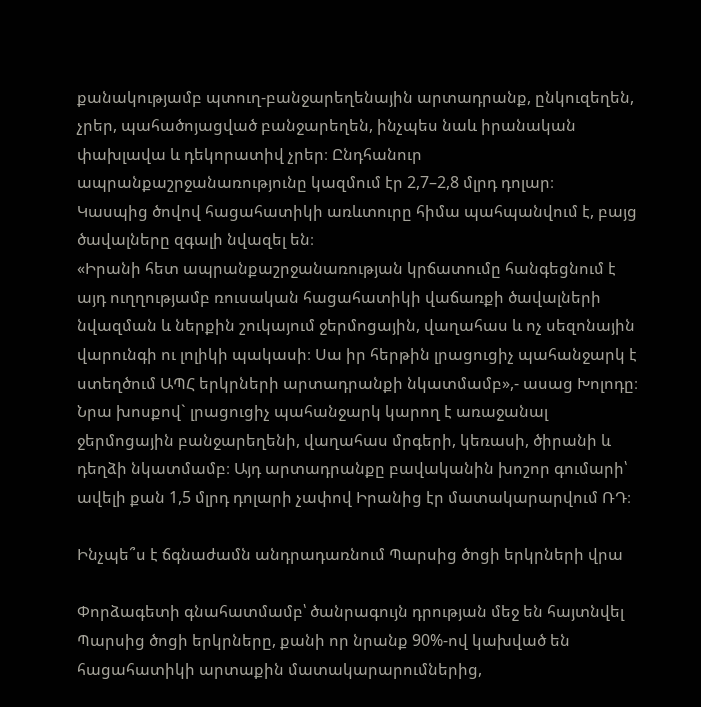քանակությամբ պտուղ-բանջարեղենային արտադրանք, ընկուզեղեն, չրեր, պահածոյացված բանջարեղեն, ինչպես նաև իրանական փախլավա և դեկորատիվ չրեր։ Ընդհանուր ապրանքաշրջանառությունը կազմում էր 2,7–2,8 մլրդ դոլար։
Կասպից ծովով հացահատիկի առևտուրը հիմա պահպանվում է, բայց ծավալները զգալի նվազել են։
«Իրանի հետ ապրանքաշրջանառության կրճատումը հանգեցնում է այդ ուղղությամբ ռուսական հացահատիկի վաճառքի ծավալների նվազման և ներքին շուկայում ջերմոցային, վաղահաս և ոչ սեզոնային վարունգի ու լոլիկի պակասի։ Սա իր հերթին լրացուցիչ պահանջարկ է ստեղծում ԱՊՀ երկրների արտադրանքի նկատմամբ»,- ասաց Խոլոդը։
Նրա խոսքով` լրացուցիչ պահանջարկ կարող է առաջանալ ջերմոցային բանջարեղենի, վաղահաս մրգերի, կեռասի, ծիրանի և դեղձի նկատմամբ։ Այդ արտադրանքը բավականին խոշոր գումարի՝ ավելի քան 1,5 մլրդ դոլարի չափով Իրանից էր մատակարարվում ՌԴ։

Ինչպե՞ս է ճգնաժամն անդրադառնում Պարսից ծոցի երկրների վրա

Փորձագետի գնահատմամբ՝ ծանրագույն դրության մեջ են հայտնվել Պարսից ծոցի երկրները, քանի որ նրանք 90%-ով կախված են հացահատիկի արտաքին մատակարարումներից,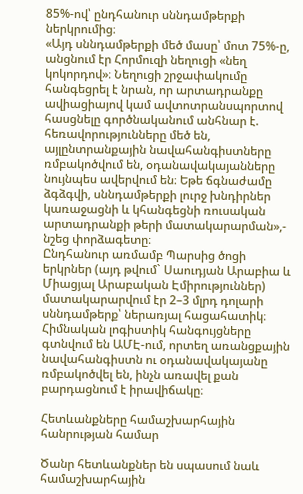85%-ով՝ ընդհանուր սննդամթերքի ներկրումից։
«Այդ սննդամթերքի մեծ մասը՝ մոտ 75%-ը, անցնում էր Հորմուզի նեղուցի «նեղ կոկորդով»։ Նեղուցի շրջափակումը հանգեցրել է նրան, որ արտադրանքը ավիացիայով կամ ավտոտրանսպորտով հասցնելը գործնականում անհնար է. հեռավորությունները մեծ են, այլընտրանքային նավահանգիստները ռմբակոծվում են, օդանավակայանները նույնպես ավերվում են։ Եթե ճգնաժամը ձգձգվի, սննդամթերքի լուրջ խնդիրներ կառաջացնի և կհանգեցնի ռուսական արտադրանքի թերի մատակարարման»,- նշեց փորձագետը։
Ընդհանուր առմամբ Պարսից ծոցի երկրներ (այդ թվում` Սաուդյան Արաբիա և Միացյալ Արաբական Էմիրություններ) մատակարարվում էր 2–3 մլրդ դոլարի սննդամթերք՝ ներառյալ հացահատիկ։ Հիմնական լոգիստիկ հանգույցները գտնվում են ԱՄԷ-ում, որտեղ առանցքային նավահանգիստն ու օդանավակայանը ռմբակոծվել են, ինչն առավել քան բարդացնում է իրավիճակը։

Հետևանքները համաշխարհային հանրության համար

Ծանր հետևանքներ են սպասում նաև համաշխարհային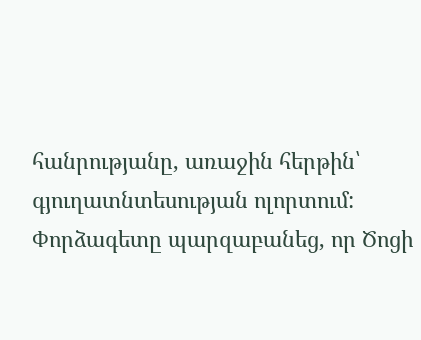հանրությանը, առաջին հերթին՝ գյուղատնտեսության ոլորտում:
Փորձագետը պարզաբանեց, որ Ծոցի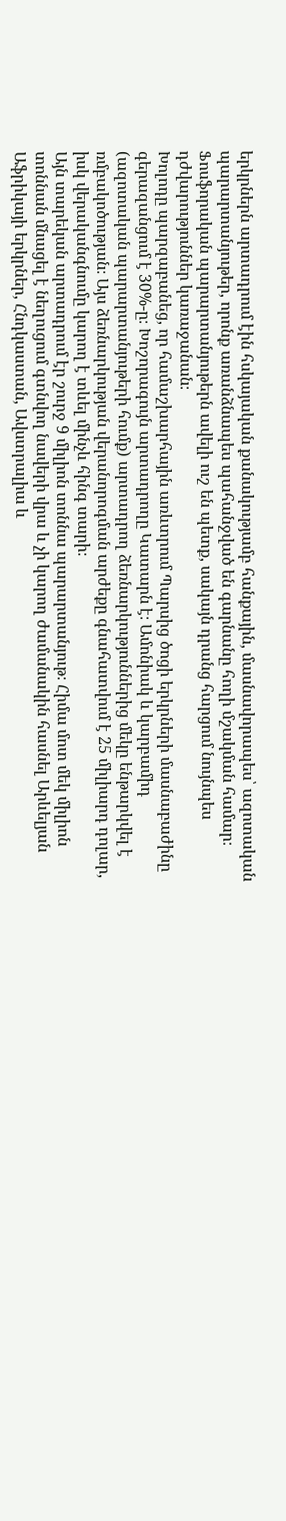երկրներն արտադրում էին հսկայական քանակությամբ հանքային, մասնավորապես՝ ազոտական պարարտանյութեր, որոնք առանձնապես պահանջված են գարնանը հողի մշակման համար։ Ֆոսֆորական պարարտանյութերն ավելի ուշ են պետք, սակայն դրանց հարցում նույնպես դժվարություններ կառաջանան։
Խոլոդը պարզաբանեց, որ համաշխարհային առևտրում Պարսից ծոցի երկրների մասնաբաժինը գերազանցում է 30%-ը։ Խոշորագույն արտադրողը Կատարն է։ Ամոնիակ և կարբամիդ (ազոտական պարարտանյութերի հումք) արտադրող ձեռնարկություններից մեկը ենթարկվել է ռմբակոծության։ Այս ձեռնարկության վերանորոգման արժեքը գնահատվում է 25 միլիարդ դոլար, իսկ վերականգնումը կարող է տևել մինչև հինգ տարի։
Այն տարեկան արտադրում էր շուրջ 9 միլիոն տոննա պարարտանյութ։ Հիմա մոտ մեկ միլիոն տոննան մնացել է նեղուցում գտնվող նավերի վրա և չի կարող ժամանակին հասնել Արևելյան Աֆրիկայի երկրներ, Հնդկաստան, Ավստրալիա և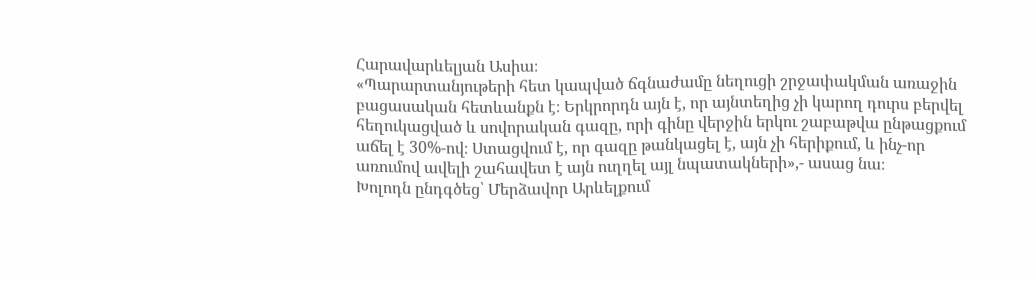Հարավարևելյան Ասիա։
«Պարարտանյութերի հետ կապված ճգնաժամը նեղուցի շրջափակման առաջին բացասական հետևանքն է։ Երկրորդն այն է, որ այնտեղից չի կարող դուրս բերվել հեղուկացված և սովորական գազը, որի գինը վերջին երկու շաբաթվա ընթացքում աճել է 30%-ով։ Ստացվում է, որ գազը թանկացել է, այն չի հերիքում, և ինչ-որ առումով ավելի շահավետ է այն ուղղել այլ նպատակների»,- ասաց նա։
Խոլոդն ընդգծեց՝ Մերձավոր Արևելքում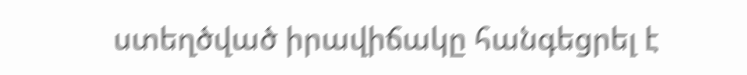ստեղծված իրավիճակը հանգեցրել է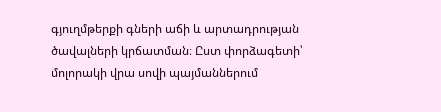գյուղմթերքի գների աճի և արտադրության ծավալների կրճատման։ Ըստ փորձագետի՝ մոլորակի վրա սովի պայմաններում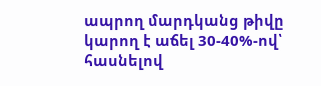ապրող մարդկանց թիվը կարող է աճել 30-40%-ով՝ հասնելով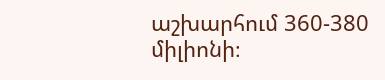աշխարհում 360-380 միլիոնի։